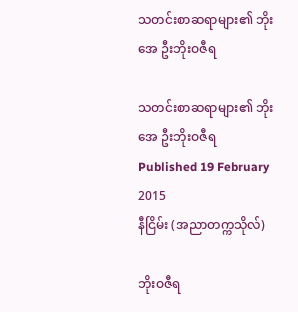သတင်းစာဆရာများ၏ ဘိုးအေ ဦးဘိုးဝဇီရ

သတင်းစာဆရာများ၏ ဘိုးအေ ဦးဘိုးဝဇီရ
Published 19 February 2015
နီငြိမ်း (အညာတက္ကသိုလ်)

ဘိုးဝဇီရ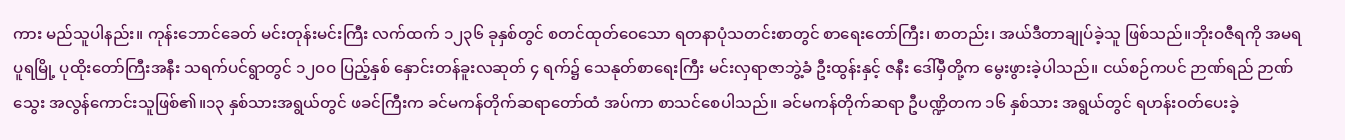ကား မည်သူပါနည်း။ ကုန်းဘောင်ခေတ် မင်းတုန်းမင်းကြီး လက်ထက် ၁၂၃၆ ခုနှစ်တွင် စတင်ထုတ်ဝေသော ရတနာပုံသတင်းစာတွင် စာရေးတော်ကြီး၊ စာတည်း၊ အယ်ဒီတာချုပ်ခဲ့သူ ဖြစ်သည်။ဘိုးဝဇီရကို အမရပူရမြို့ ပုထိုးတော်ကြီးအနီး သရက်ပင်ရွာတွင် ၁၂ဝဝ ပြည့်နှစ် နှောင်းတန်ခူးလဆုတ် ၄ ရက်၌ သေနုတ်စာရေးကြီး မင်းလှရာဇာဘွဲ့ခံ ဦးထွန်းနှင့် ဇနီး ဒေါ်မှီတို့က မွေးဖွားခဲ့ပါသည်။ ငယ်စဉ်ကပင် ဉာဏ်ရည် ဉာဏ်သွေး အလွန်ကောင်းသူဖြစ်၏။၁၃ နှစ်သားအရွယ်တွင် ဖခင်ကြီးက ခင်မကန်တိုက်ဆရာတော်ထံ အပ်ကာ စာသင်စေပါသည်။ ခင်မကန်တိုက်ဆရာ ဦပဏ္ဍိတက ၁၆ နှစ်သား အရွယ်တွင် ရဟန်းဝတ်ပေးခဲ့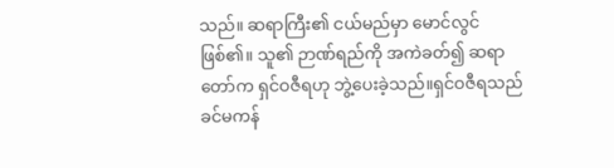သည်။ ဆရာကြီး၏ ငယ်မည်မှာ မောင်လွင်ဖြစ်၏။ သူ၏ ဉာဏ်ရည်ကို အကဲခတ်၍ ဆရာတော်က ရှင်ဝဇီရဟု ဘွဲ့ပေးခဲ့သည်။ရှင်ဝဇီရသည် ခင်မကန်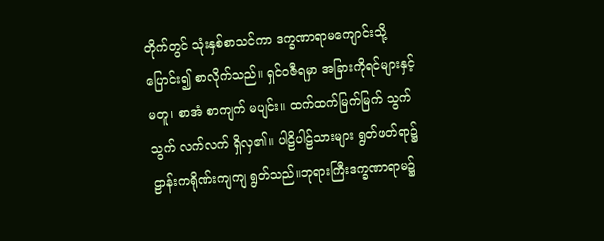တိုက်တွင် သုံးနှစ်စာသင်ကာ ဒက္ခဏာရာမကျောင်းသို့ ပြောင်း၍ စာလိုက်သည်။ ရှင်ဝဇီရမှာ အခြားကိုရင်များနှင့် မတူ၊ စာအံ စာကျက် မပျင်း။ ထက်ထက်မြက်မြက် သွက်သွက် လက်လက် ရှိလှ၏။ ပါဠိပါဠ်သားများ ရွတ်ဖတ်ရာ၌ ဠာန်းကရိုဏ်းကျကျ ရွတ်သည်။ဘုရားကြီးဒက္ခဏာရာမ၌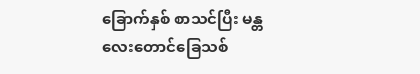ခြောက်နှစ် စာသင်ပြီး မန္တလေးတောင်ခြေသစ်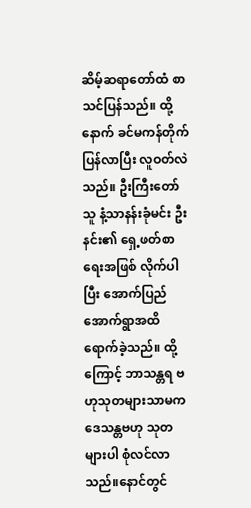ဆိမ့်ဆရာတော်ထံ စာသင်ပြန်သည်။ ထို့နောက် ခင်မကန်တိုက် ပြန်လာပြီး လူဝတ်လဲသည်။ ဦးကြီးတော်သူ နံ့သာနန်းခုံမင်း ဦးနင်း၏ ရှေ့ဖတ်စာရေးအဖြစ် လိုက်ပါပြီး အောက်ပြည်အောက်ရွာအထိ ရောက်ခဲ့သည်။ ထို့ကြောင့် ဘာသန္တရ ဗဟုသုတများသာမက ဒေသန္တဗဟု သုတများပါ စုံလင်လာသည်။နောင်တွင်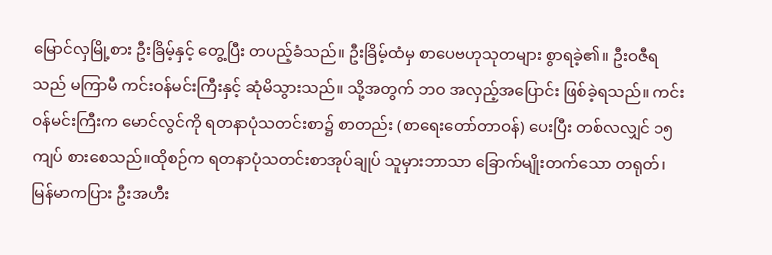မြောင်လှမြို့စား ဦးခြိမ့်နှင့် တွေ့ပြီး တပည့်ခံသည်။ ဦးခြိမ့်ထံမှ စာပေဗဟုသုတများ စွာရခဲ့၏။ ဦးဝဇီရသည် မကြာမီ ကင်းဝန်မင်းကြီးနှင့် ဆုံမိသွားသည်။ သို့အတွက် ဘဝ အလှည့်အပြောင်း ဖြစ်ခဲ့ရသည်။ ကင်းဝန်မင်းကြီးက မောင်လွင်ကို ရတနာပုံသတင်းစာ၌ စာတည်း (စာရေးတော်တာဝန်) ပေးပြီး တစ်လလျှင် ၁၅ ကျပ် စားစေသည်။ထိုစဉ်က ရတနာပုံသတင်းစာအုပ်ချုပ် သူမှားဘာသာ ခြောက်မျိုးတက်သော တရုတ်၊ မြန်မာကပြား ဦးအဟီး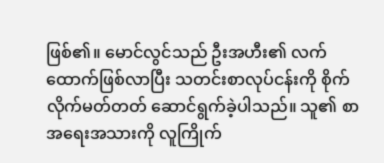ဖြစ်၏။ မောင်လွင်သည် ဦးအဟီး၏ လက်ထောက်ဖြစ်လာပြီး သတင်းစာလုပ်ငန်းကို စိုက်လိုက်မတ်တတ် ဆောင်ရွက်ခဲ့ပါသည်။ သူ၏ စာအရေးအသားကို လူကြိုက်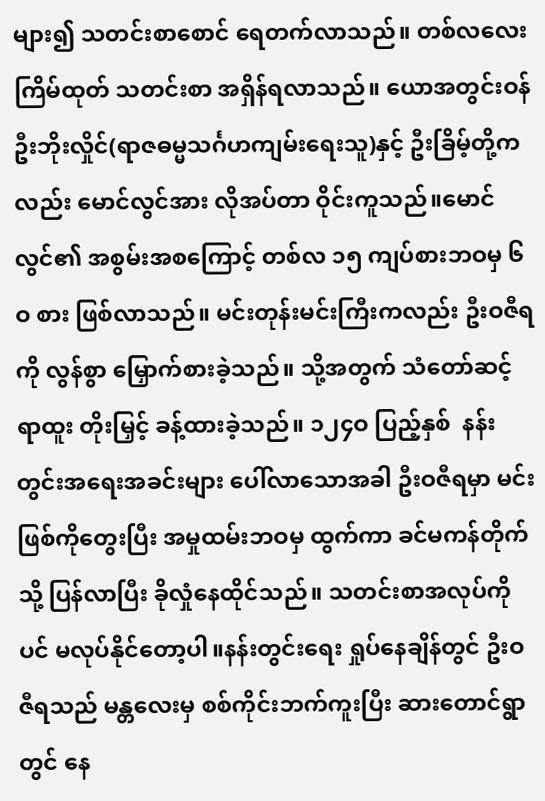များ၍ သတင်းစာစောင် ရေတက်လာသည်။ တစ်လလေးကြိမ်ထုတ် သတင်းစာ အရှိန်ရလာသည်။ ယောအတွင်းဝန် ဦးဘိုးလှိုင်(ရာဇဓမ္မသင်္ဂဟကျမ်းရေးသူ)နှင့် ဦးခြိမ့်တို့ကလည်း မောင်လွင်အား လိုအပ်တာ ဝိုင်းကူသည်။မောင်လွင်၏ အစွမ်းအစကြောင့် တစ်လ ၁၅ ကျပ်စားဘဝမှ ၆ဝ စား ဖြစ်လာသည်။ မင်းတုန်းမင်းကြီးကလည်း ဦးဝဇီရကို လွန်စွာ မြှောက်စားခဲ့သည်။ သို့အတွက် သံတော်ဆင့်ရာထူး တိုးမြှင့် ခန့်ထားခဲ့သည်။ ၁၂၄ဝ ပြည့်နှစ်  နန်းတွင်းအရေးအခင်းများ ပေါ်လာသောအခါ ဦးဝဇီရမှာ မင်းဖြစ်ကိုတွေးပြီး အမှုထမ်းဘဝမှ ထွက်ကာ ခင်မကန်တိုက်သို့ ပြန်လာပြီး ခိုလှုံနေထိုင်သည်။ သတင်းစာအလုပ်ကိုပင် မလုပ်နိုင်တော့ပါ။နန်းတွင်းရေး ရှုပ်နေချိန်တွင် ဦးဝဇီရသည် မန္တလေးမှ စစ်ကိုင်းဘက်ကူးပြီး ဆားတောင်ရွာတွင် နေ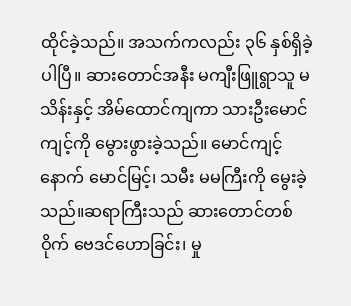ထိုင်ခဲ့သည်။ အသက်ကလည်း ၃၆ နှစ်ရှိခဲ့ပါပြီ။ ဆားတောင်အနီး မကျီးဖြူရွာသူ မသိန်းနှင့် အိမ်ထောင်ကျကာ သားဦးမောင်ကျင့်ကို မွေားဖွားခဲ့သည်။ မောင်ကျင့်နောက် မောင်မြင့်၊ သမီး မမကြီးကို မွေးခဲ့သည်။ဆရာကြီးသည် ဆားတောင်တစ်ဝိုက် ဗေဒင်ဟောခြင်း၊ မှု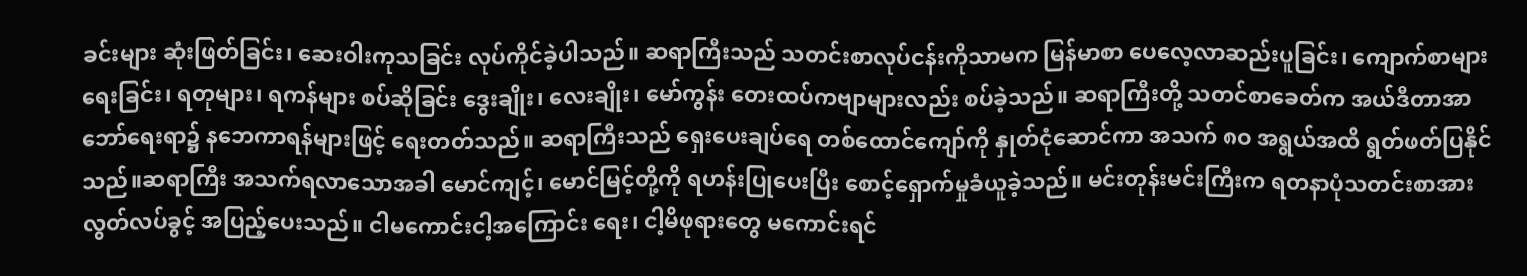ခင်းများ ဆုံးဖြတ်ခြင်း၊ ဆေးဝါးကုသခြင်း လုပ်ကိုင်ခဲ့ပါသည်။ ဆရာကြီးသည် သတင်းစာလုပ်ငန်းကိုသာမက မြန်မာစာ ပေလေ့လာဆည်းပူခြင်း၊ ကျောက်စာများရေးခြင်း၊ ရတုများ၊ ရကန်များ စပ်ဆိုခြင်း ဒွေးချိုး၊ လေးချိုး၊ မော်ကွန်း တေးထပ်ကဗျာများလည်း စပ်ခဲ့သည်။ ဆရာကြီးတို့ သတင်စာခေတ်က အယ်ဒီတာအာဘော်ရေးရာ၌ နဘေကာရန်များဖြင့် ရေးတတ်သည်။ ဆရာကြီးသည် ရှေးပေးချပ်ရေ တစ်ထောင်ကျော်ကို နှုတ်ငုံဆောင်ကာ အသက် ၈ဝ အရွယ်အထိ ရွတ်ဖတ်ပြနိုင်သည်။ဆရာကြီး အသက်ရလာသောအခါ မောင်ကျင့်၊ မောင်မြင့်တို့ကို ရဟန်းပြုပေးပြီး စောင့်ရှောက်မှုခံယူခဲ့သည်။ မင်းတုန်းမင်းကြီးက ရတနာပုံသတင်းစာအား လွတ်လပ်ခွင့် အပြည့်ပေးသည်။ ငါမကောင်းငါ့အကြောင်း ရေး၊ ငါ့မိဖုရားတွေ မကောင်းရင်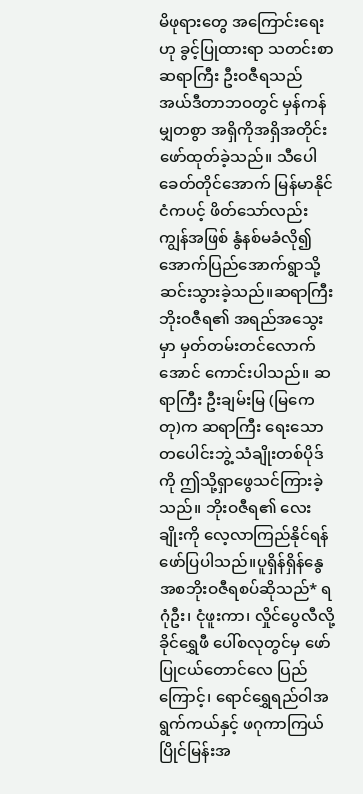မိဖုရားတွေ အကြောင်းရေးဟု ခွင့်ပြုထားရာ သတင်းစာဆရာကြီး ဦးဝဇီရသည် အယ်ဒီတာဘဝတွင် မှန်ကန်မျှတစွာ အရှိကိုအရှိအတိုင်း ဖော်ထုတ်ခဲ့သည်။ သီပေါခေတ်တိုင်အောက် မြန်မာနိုင်ငံကပင့် ဖိတ်သော်လည်း ကျွန်အဖြစ် နွံနစ်မခံလို၍ အောက်ပြည်အောက်ရွာသို့ ဆင်းသွားခဲ့သည်။ဆရာကြီး ဘိုးဝဇီရ၏ အရည်အသွေးမှာ မှတ်တမ်းတင်လောက်အောင် ကောင်းပါသည်။ ဆရာကြီး ဦးချမ်းမြ (မြကေတု)က ဆရာကြီး ရေးသောတပေါင်းဘွဲ့ သံချိုးတစ်ပိုဒ်ကို ဤသို့ရှာဖွေသင်ကြားခဲ့သည်။ ဘိုးဝဇီရ၏ လေးချိုးကို လေ့လာကြည်နိုင်ရန် ဖော်ပြပါသည်။ပူရှိန်ရှိန်နွေအစဘိုးဝဇီရစပ်ဆိုသည်* ရဂုံဦး၊ ငုံဖူးကာ၊ လှိုင်ပွေလီလို့ ခိုင်ရွှေဖီ ပေါ်စလုတွင်မှ ဖော်ပြုငယ်တောင်လေ ပြည်ကြောင့်၊ ရောင်ရွှေရည်ဝါအရွက်ကယ်နှင့် ဖဂုကာကြယ်ပြိုင်မြန်းအ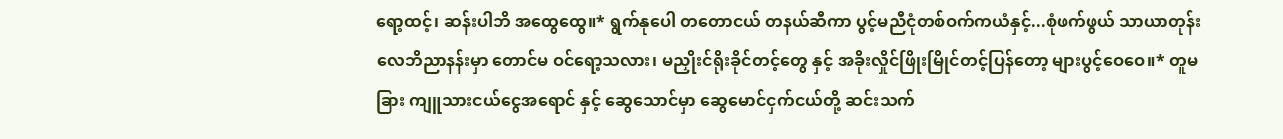ရော့ထင့်၊ ဆန်းပါဘိ အထွေထွေ။* ရွက်နုပေါ တတောငယ် တနယ်ဆီကာ ပွင့်မညီငုံတစ်ဝက်ကယံနှင့်...စုံဖက်ဖွယ် သာယာတုန်း လေဘိညာနန်းမှာ တောင်မ ဝင်ရော့သလား၊ မညှိုးင်ရိုးခိုင်တင့်တွေ နှင့် အခိုးလှိုင်ဖြိုးမြိုင်တင့်ပြန်တော့ များပွင့်ဝေဝေ။* တူမခြား ကျူသားငယ်ငွေအရောင် နှင့် ဆွေသောင်မှာ ဆွေမောင်ငှက်ငယ်တို့ ဆင်းသက်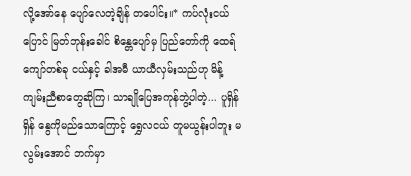လို့အော်နေ ပျော်လေတဲ့ချိန် တပေါင်း။* ကပ်လုံးငယ်ပြောင် မြတ်ဘုန်းခေါင် စိန္တေပျော်မှ ပြည်တော်ကို ထေရ်ကျော်တစ်ခု ငယ်နှင့် ခါအမီ ယာယီလှမ်းသည်ဟု မိန့်ကျမ်းညီစာတွေဆိုကြ၊ သာချိုပြေအကုန်ဘွဲ့ပါတဲ့... ပူရှိန်ရှိန် နွေကိုမည်သောကြောင့် ရွှေလငယ် တူမယွန်းပါဘူး မလွမ်းအောင် ဘက်မှာ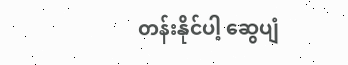တန်းနိုင်ပါ့ ဆွေပျံ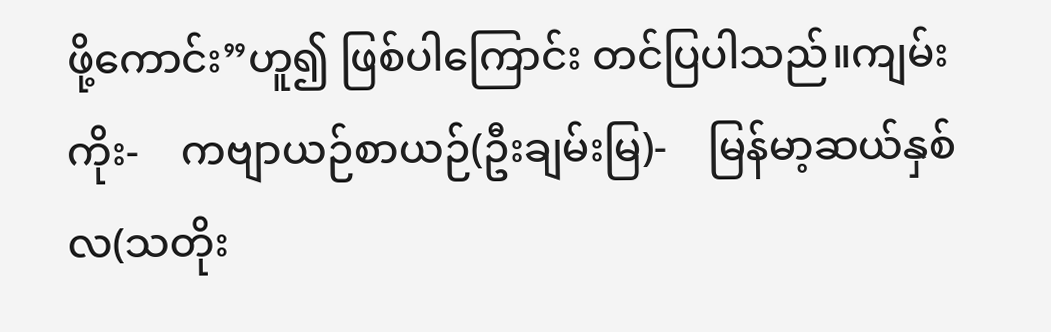ဖို့ကောင်း”ဟူ၍ ဖြစ်ပါကြောင်း တင်ပြပါသည်။ကျမ်းကိုး-    ကဗျာယဉ်စာယဉ်(ဦးချမ်းမြ)-    မြန်မာ့ဆယ်နှစ်လ(သတိုး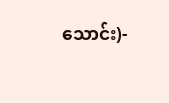သောင်း)-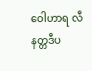ဝေါဟာရ လီနတ္တဒီပ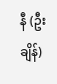နီ (ဦးချိန်)